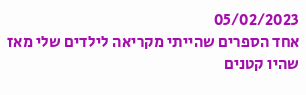05/02/2023
אחד הספרים שהייתי מקריאה לילדים שלי מאז שהיו קטנים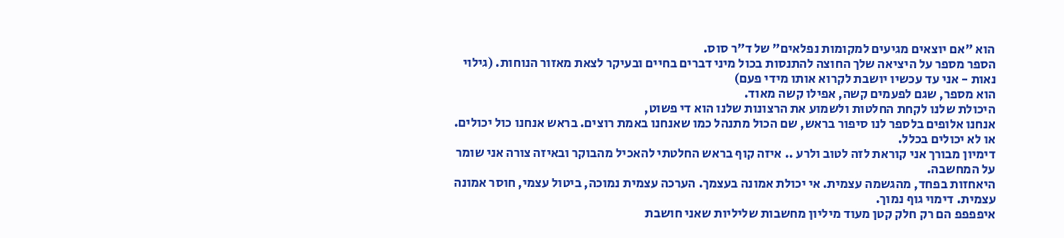הוא "אם יוצאים מגיעים למקומות נפלאים" של ד"ר סוס.
הספר מספר על היציאה שלך החוצה להתנסות בכול מיני דברים בחיים ובעיקר לצאת מאזור הנוחות. (גילוי נאות - אני עד עכשיו יושבת לקרוא אותו מידי פעם)
הוא מספר, שגם לפעמים קשה, אפילו קשה מאוד.
היכולת שלנו לקחת החלטות ולשמוע את הרצונות שלנו הוא די פשוט,
אנחנו אלופים בלספר לנו סיפור בראש, שם הכול מתנהל כמו שאנחנו באמת רוצים. בראש אנחנו כול יכולים. או לא יכולים בכלל.
דימיון מבורך אני קוראת לזה לטוב ולרע .. איזה קוף בראש החלטתי להאכיל מהבוקר ובאיזה צורה אני שומר על המחשבה.
היאחזות בפחד, מהגשמה עצמית. אי יכולת אמונה בעצמך. הערכה עצמית נמוכה, ביטול עצמי, חוסר אמונה עצמית. דימוי גוף נמוך.
איפפפפ הם רק חלק קטן מעוד מיליון מחשבות שליליות שאני חושבת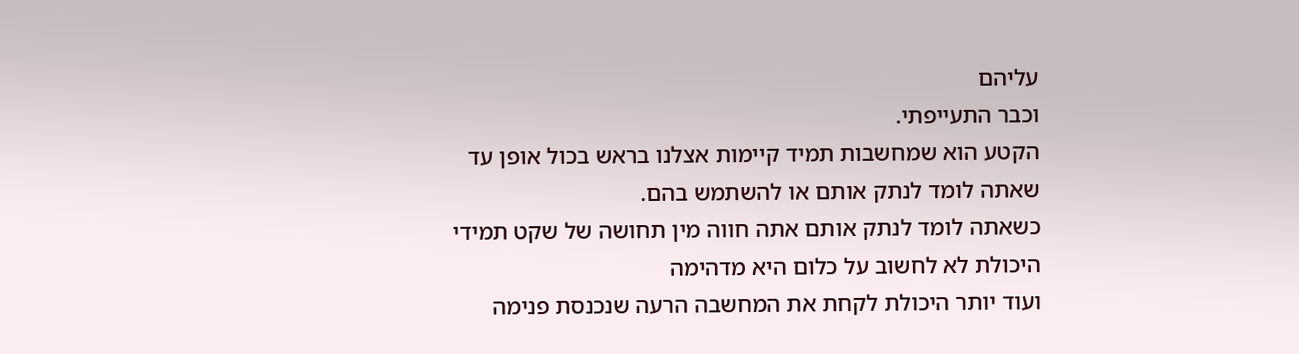עליהם
וכבר התעייפתי.
הקטע הוא שמחשבות תמיד קיימות אצלנו בראש בכול אופן עד שאתה לומד לנתק אותם או להשתמש בהם.
כשאתה לומד לנתק אותם אתה חווה מין תחושה של שקט תמידי
היכולת לא לחשוב על כלום היא מדהימה
ועוד יותר היכולת לקחת את המחשבה הרעה שנכנסת פנימה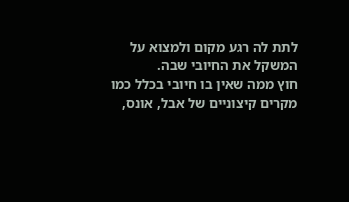לתת לה רגע מקום ולמצוא על המשקל את החיובי שבה.
חוץ ממה שאין בו חיובי בכלל כמו מקרים קיצוניים של אבל, אונס,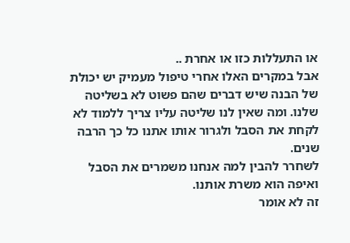או התעללות כזו או אחרת ..
אבל במקרים האלו אחרי טיפול מעמיק יש יכולת של הבנה שיש דברים שהם פשוט לא בשליטה שלנו. ומה שאין לנו שליטה עליו צריך ללמוד לא לקחת את הסבל ולגרור אותו אתנו כל כך הרבה שנים.
לשחרר להבין למה אנחנו משמרים את הסבל ואיפה הוא משרת אותנו.
זה לא אומר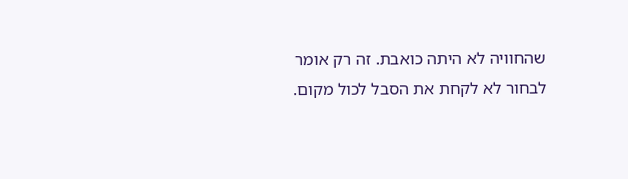שהחוויה לא היתה כואבת. זה רק אומר לבחור לא לקחת את הסבל לכול מקום.